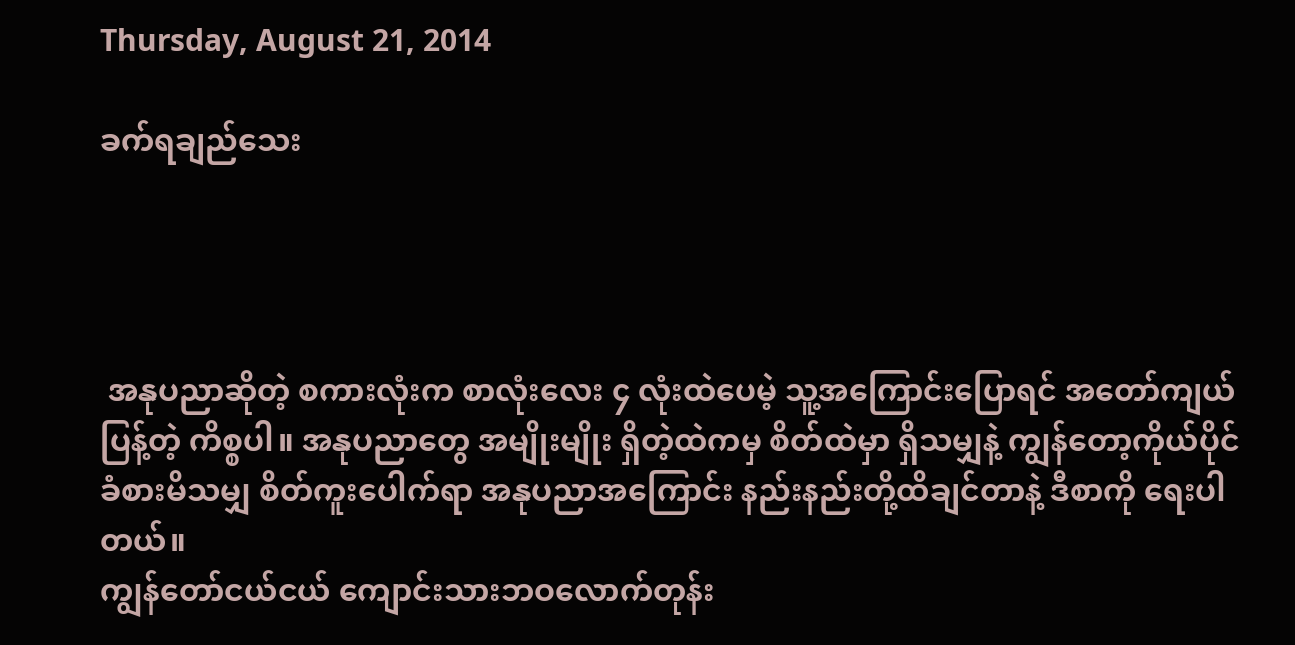Thursday, August 21, 2014

ခက်ရချည်သေး




 အနုပညာဆိုတဲ့ စကားလုံးက စာလုံးလေး ၄ လုံးထဲပေမဲ့ သူ့အကြောင်းပြောရင် အတော်ကျယ်ပြန့်တဲ့ ကိစ္စပါ။ အနုပညာတွေ အမျိုးမျိုး ရှိတဲ့ထဲကမှ စိတ်ထဲမှာ ရှိသမျှနဲ့ ကျွန်တော့ကိုယ်ပိုင် ခံစားမိသမျှ စိတ်ကူးပေါက်ရာ အနုပညာအကြောင်း နည်းနည်းတို့ထိချင်တာနဲ့ ဒီစာကို ရေးပါတယ်။
ကျွန်တော်ငယ်ငယ် ကျောင်းသားဘဝလောက်တုန်း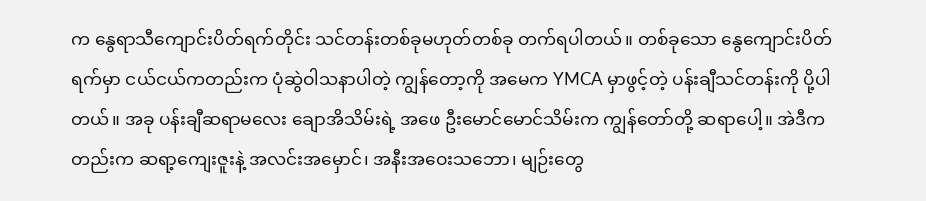က နွေရာသီကျောင်းပိတ်ရက်တိုင်း သင်တန်းတစ်ခုမဟုတ်တစ်ခု တက်ရပါတယ်။ တစ်ခုသော နွေကျောင်းပိတ်ရက်မှာ ငယ်ငယ်ကတည်းက ပုံဆွဲဝါသနာပါတဲ့ ကျွန်တော့ကို အမေက YMCA မှာဖွင့်တဲ့ ပန်းချီသင်တန်းကို ပို့ပါတယ်။ အခု ပန်းချီဆရာမလေး ချောအိသိမ်းရဲ့ အဖေ ဦးမောင်မောင်သိမ်းက ကျွန်တော်တို့ ဆရာပေါ့။ အဲဒီကတည်းက ဆရာ့ကျေးဇူးနဲ့ အလင်းအမှောင်၊ အနီးအဝေးသဘော၊ မျဉ်းတွေ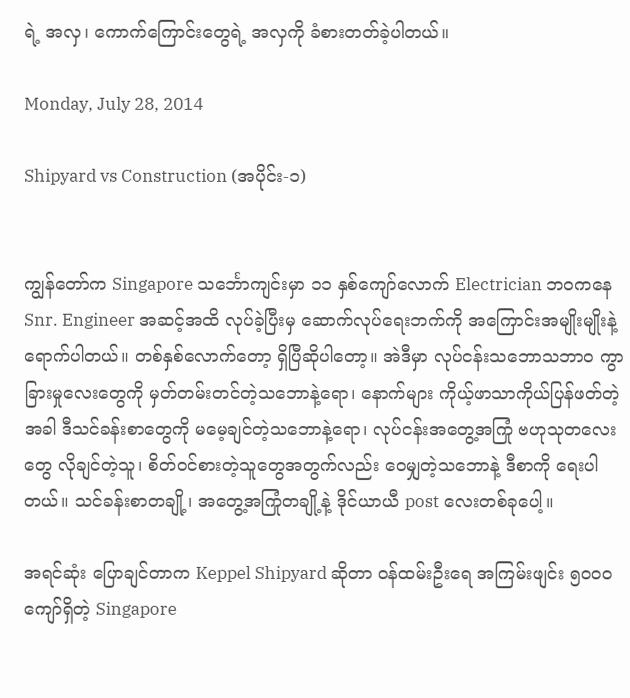ရဲ့ အလှ၊ ကောက်ကြောင်းတွေရဲ့ အလှကို ခံစားတတ်ခဲ့ပါတယ်။

Monday, July 28, 2014

Shipyard vs Construction (အပိုင်း-၁)


ကျွန်တော်က Singapore သင်္ဘောကျင်းမှာ ၁၁ နှစ်ကျော်လောက် Electrician ဘဝကနေ Snr. Engineer အဆင့်အထိ လုပ်ခဲ့ပြီးမှ ဆောက်လုပ်ရေးဘက်ကို အကြောင်းအမျိုးမျိုးနဲ့ ရောက်ပါတယ်။ တစ်နှစ်လောက်တော့ ရှိပြီဆိုပါတော့။ အဲဒီမှာ လုပ်ငန်းသဘောသဘာဝ ကွာခြားမှုလေးတွေကို မှတ်တမ်းတင်တဲ့သဘောနဲ့ရော၊ နောက်များ ကိုယ့်ဖာသာကိုယ်ပြန်ဖတ်တဲ့အခါ ဒီသင်ခန်းစာတွေကို မမေ့ချင်တဲ့သဘောနဲ့ရော၊ လုပ်ငန်းအတွေ့အကြုံ ဗဟုသုတလေးတွေ လိုချင်တဲ့သူ၊ စိတ်ဝင်စားတဲ့သူတွေအတွက်လည်း ဝေမျှတဲ့သဘောနဲ့ ဒီစာကို ရေးပါတယ်။ သင်ခန်းစာတချို့၊ အတွေ့အကြုံတချို့နဲ့ ဒိုင်ယာယီ post လေးတစ်ခုပေါ့။

အရင်ဆုံး ပြောချင်တာက Keppel Shipyard ဆိုတာ ဝန်ထမ်းဦးရေ အကြမ်းဖျင်း ၅၀၀၀ ကျော်ရှိတဲ့ Singapore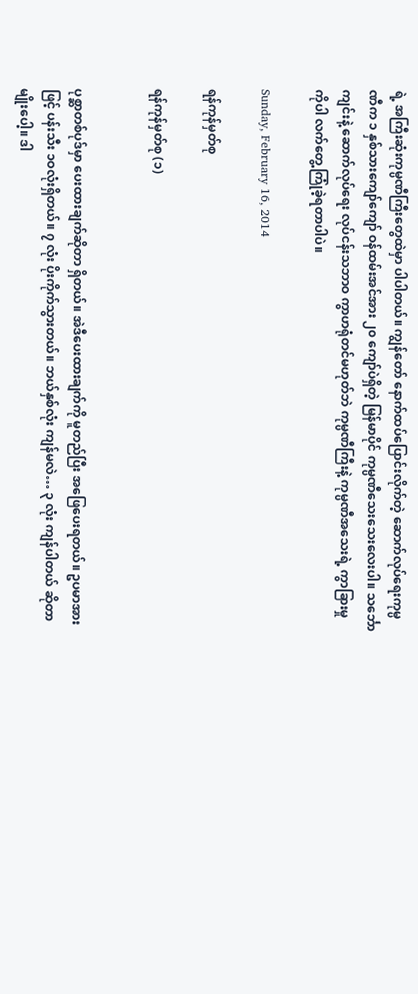ရဲ့ အကြီးဆုံးကုမ္ပဏီကြီးတွေထဲမှာ ပါပါတယ်။ ကျွန်တော် နောက်ထပ်ပြောင်းလိုက်တဲ့ ဆောက်လုပ်ရေးကုမ္ပဏီက ၁ နှစ်သားကျော်ကျော် ဝန်ထမ်းအင်အား ၂၀ ကျော်ပဲရှိတဲ့ မြန်မာပိုင် ကုမ္ပဏီသေးသေးလေးပါ။ သင်္ဘောကျင်းနဲ့ ဆောက်လုပ်ရေး လုပ်ငန်းသဘာဝ ကွာဟရုံတင်မဟုတ်ဘဲ ကုမ္ပဏီကြီးနဲ့ ကုမ္ပဏီအသေးရဲ့ ကွာခြားမှုကိုပါ လက်တွေ့ကြုံခဲ့ရတာပါပဲ။

Sunday, February 16, 2014

ရန်ကုန်မှတ်စု

ရန်ကုန်မှတ်စု (၁)


ပုစ္ဆာတစ်ပုဒ်မှာ ပေးထားချက်ဆိုတာ ရှိတယ်။ အဲဒီပေးထားချက်ကို မူတည်ပြီး အဖြေပေးရတယ်။ ဥပမာအားဖြင့် ပန်းသီး ၁ဝလုံးရှိတယ်။ ၇ လုံး ပိုးကိုက်သွားတယ်။ ဘယ်နှစ်လုံး ကျန်မလဲ… ၃ လုံး ကျန်ပါတယ် ဆိုတာမျိုးပေါ့။ ဒါ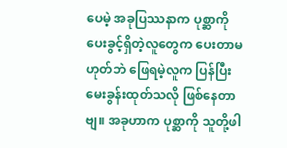ပေမဲ့ အခုပြဿနာက ပုစ္ဆာကို ပေးခွင့်ရှိတဲ့လူတွေက ပေးတာမဟုတ်ဘဲ ဖြေရမဲ့လူက ပြန်ပြီး မေးခွန်းထုတ်သလို ဖြစ်နေတာဗျ။ အခုဟာက ပုစ္ဆာကို သူတို့ဖါ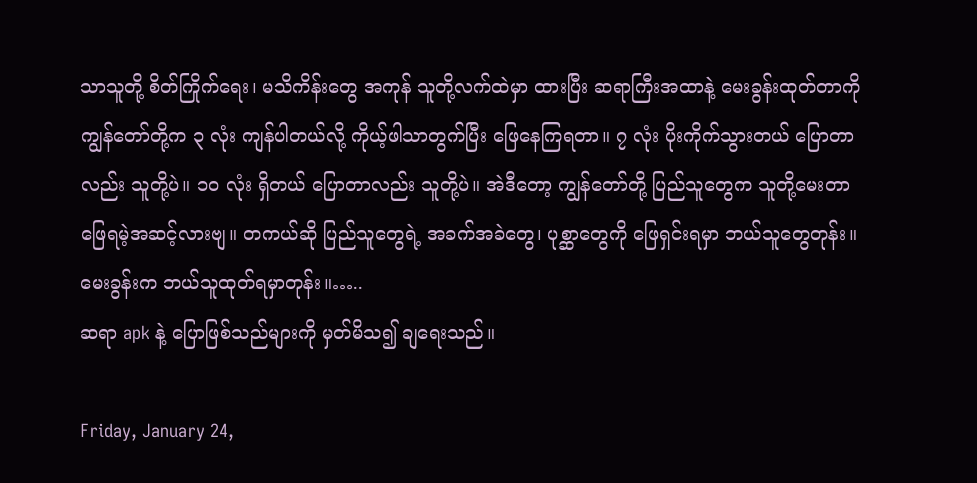သာသူတို့ စိတ်ကြိုက်ရေး၊ မသိကိန်းတွေ အကုန် သူတို့လက်ထဲမှာ ထားပြီး ဆရာကြီးအထာနဲ့ မေးခွန်းထုတ်တာကို ကျွန်တော်တို့က ၃ လုံး ကျန်ပါတယ်လို့ ကိုယ့်ဖါသာတွက်ပြီး ဖြေနေကြရတာ။ ၇ လုံး ပိုးကိုက်သွားတယ် ပြောတာလည်း သူတို့ပဲ။ ၁၀ လုံး ရှိတယ် ပြောတာလည်း သူတို့ပဲ။ အဲဒီတော့ ကျွန်တော်တို့ ပြည်သူတွေက သူတို့မေးတာ ဖြေရမဲ့အဆင့်လားဗျ။ တကယ်ဆို ပြည်သူတွေရဲ့ အခက်အခဲတွေ၊ ပုစ္ဆာတွေကို ဖြေရှင်းရမှာ ဘယ်သူတွေတုန်း။ မေးခွန်းက ဘယ်သူထုတ်ရမှာတုန်း။…..
ဆရာ apk နဲ့ ပြောဖြစ်သည်များကို မှတ်မိသ၍ ချရေးသည်။

Friday, January 24,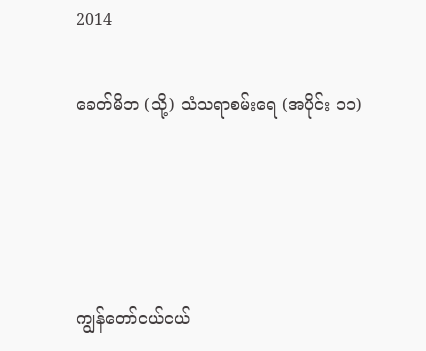2014

ခေတ်မိဘ (သို့) သံသရာစမ်းရေ (အပိုင်း ၁၁)




ကျွန်တော်ငယ်ငယ်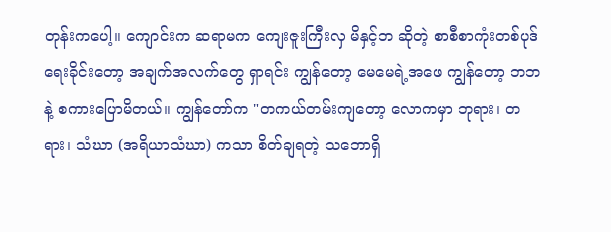တုန်းကပေါ့။ ကျောင်းက ဆရာမက ကျေးဇူးကြီးလှ မိနှင့်ဘ ဆိုတဲ့ စာစီစာကုံးတစ်ပုဒ်ရေးခိုင်းတော့ အချက်အလက်တွေ ရှာရင်း ကျွန်တော့ မေမေရဲ့အဖေ ကျွန်တော့ ဘဘနဲ့ စကားပြောမိတယ်။ ကျွန်တော်က "တကယ်တမ်းကျတော့ လောကမှာ ဘုရား၊ တရား၊ သံဃာ (အရိယာသံဃာ) ကသာ စိတ်ချရတဲ့ သဘောရှိ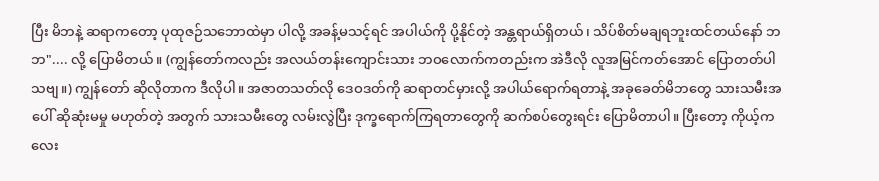ပြီး မိဘနဲ့ ဆရာကတော့ ပုထုဇဉ်သဘောထဲမှာ ပါလို့ အခန့်မသင့်ရင် အပါယ်ကို ပို့နိုင်တဲ့ အန္တရာယ်ရှိတယ်၊ သိပ်စိတ်မချရဘူးထင်တယ်နော် ဘဘ".... လို့ ပြောမိတယ်။ (ကျွန်တော်ကလည်း အလယ်တန်းကျောင်းသား ဘဝလောက်ကတည်းက အဲဒီလို လူအမြင်ကတ်အောင် ပြောတတ်ပါသဗျ။) ကျွန်တော် ဆိုလိုတာက ဒီလိုပါ။ အဇာတသတ်လို ဒေဝဒတ်ကို ဆရာတင်မှားလို့ အပါယ်ရောက်ရတာနဲ့ အခုခေတ်မိဘတွေ သားသမီးအပေါ် ဆိုဆုံးမမှု မဟုတ်တဲ့ အတွက် သားသမီးတွေ လမ်းလွဲပြီး ဒုက္ခရောက်ကြရတာတွေကို ဆက်စပ်တွေးရင်း ပြောမိတာပါ။ ပြီးတော့ ကိုယ့်ကလေး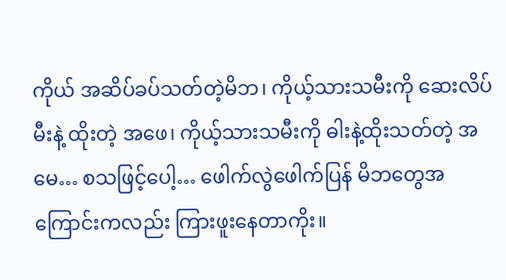ကိုယ် အဆိပ်ခပ်သတ်တဲ့မိဘ၊ ကိုယ့်သားသမီးကို ဆေးလိပ်မီးနဲ့ ထိုးတဲ့ အဖေ၊ ကိုယ့်သားသမီးကို ဓါးနဲ့ထိုးသတ်တဲ့ အမေ… စသဖြင့်ပေါ့… ဖေါက်လွဲဖေါက်ပြန် မိဘတွေအကြောင်းကလည်း ကြားဖူးနေတာကိုး။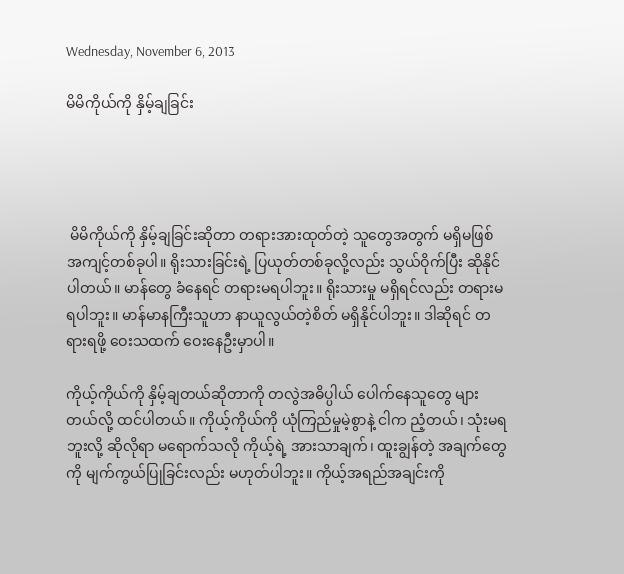Wednesday, November 6, 2013

မိမိကိုယ်ကို နှိမ့်ချခြင်း




 မိမိကိုယ်ကို နှိမ့်ချခြင်းဆိုတာ တရားအားထုတ်တဲ့ သူတွေအတွက် မရှိမဖြစ်အကျင့်တစ်ခုပါ။ ရိုးသားခြင်းရဲ့ ပြယုတ်တစ်ခုလို့လည်း သွယ်ဝိုက်ပြီး ဆိုနိုင်ပါတယ်။ မာန်တွေ ခံနေရင် တရားမရပါဘူး။ ရိုးသားမှု မရှိရင်လည်း တရားမရပါဘူး။ မာန်မာနကြီးသူဟာ နာယူလွယ်တဲ့စိတ် မရှိနိုင်ပါဘူး။ ဒါဆိုရင် တရားရဖို့ ဝေးသထက် ဝေးနေဦးမှာပါ။

ကိုယ့်ကိုယ်ကို နှိမ့်ချတယ်ဆိုတာကို တလွဲအဓိပ္ပါယ် ပေါက်နေသူတွေ များတယ်လို့ ထင်ပါတယ်။ ကိုယ့်ကိုယ်ကို ယုံကြည်မှုမဲ့စွာနဲ့ ငါက ညံ့တယ်၊ သုံးမရဘူးလို့ ဆိုလိုရာ မရောက်သလို ကိုယ့်ရဲ့ အားသာချက်၊ ထူးချွန်တဲ့ အချက်တွေကို မျက်ကွယ်ပြုခြင်းလည်း မဟုတ်ပါဘူး။ ကိုယ့်အရည်အချင်းကို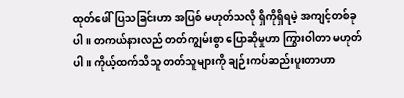ထုတ်ဖေါ်ပြသခြင်းဟာ အပြစ် မဟုတ်သလို ရှိကိုရှိရမဲ့ အကျင့်တစ်ခုပါ။ တကယ်နားလည် တတ်ကျွမ်းစွာ ပြောဆိုမှုဟာ ကြွားဝါတာ မဟုတ်ပါ။ ကိုယ့်ထက်သိသူ တတ်သူများကို ချဉ်းကပ်ဆည်းပူးတာဟာ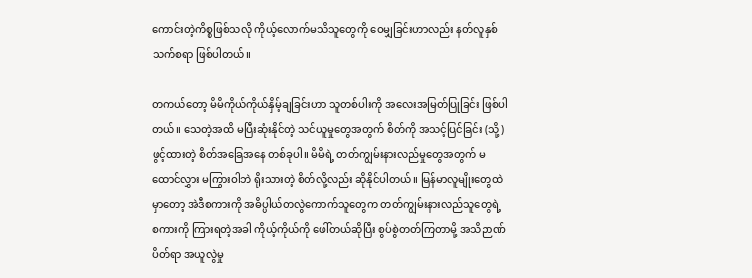ကောင်းတဲ့ကိစ္စဖြစ်သလို ကိုယ့်လောက်မသိသူတွေကို ဝေမျှခြင်းဟာလည်း နတ်လူနှစ်သက်စရာ ဖြစ်ပါတယ်။

တကယ်တော့ မိမိကိုယ်ကိုယ်နှိမ့်ချခြင်းဟာ သူတစ်ပါးကို အလေးအမြတ်ပြုခြင်း ဖြစ်ပါတယ်။ သေတဲ့အထိ မပြီးဆုံးနိုင်တဲ့ သင်ယူမှုတွေအတွက် စိတ်ကို အသင့်ပြင်ခြင်း (သို့) ဖွင့်ထားတဲ့ စိတ်အခြေအနေ တစ်ခုပါ။ မိမိရဲ့ တတ်ကျွမ်းနားလည်မှုတွေအတွက် မထောင်လွှား မကြွားဝါဘဲ ရိုးသားတဲ့ စိတ်လို့လည်း ဆိုနိုင်ပါတယ်။ မြန်မာလူမျိုးတွေထဲမှာတော့ အဲဒီစကားကို အဓိပ္ပါယ်တလွဲကောက်သူတွေက တတ်ကျွမ်းနားလည်သူတွေရဲ့ စကားကို ကြားရတဲ့အခါ ကိုယ့်ကိုယ်ကို ဖေါ်တယ်ဆိုပြီး စွပ်စွဲတတ်ကြတာမို့ အသိဉာဏ်ပိတ်ရာ အယူလွဲမှု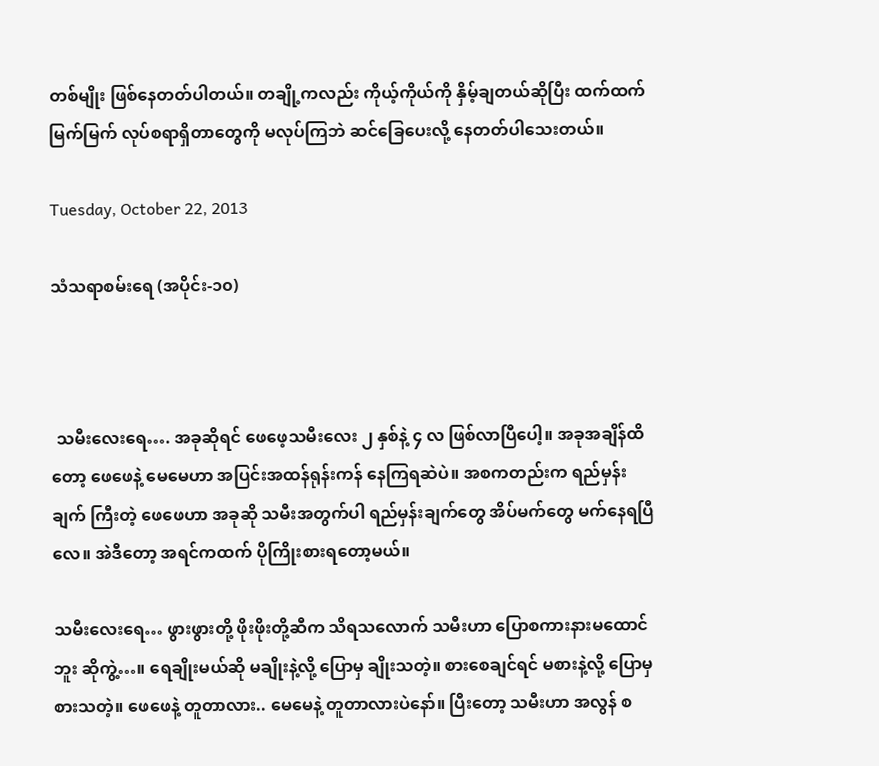တစ်မျိုး ဖြစ်နေတတ်ပါတယ်။ တချို့ကလည်း ကိုယ့်ကိုယ်ကို နှိမ့်ချတယ်ဆိုပြီး ထက်ထက်မြက်မြက် လုပ်စရာရှိတာတွေကို မလုပ်ကြဘဲ ဆင်ခြေပေးလို့ နေတတ်ပါသေးတယ်။

Tuesday, October 22, 2013

သံသရာစမ်းရေ (အပိုင်း-၁၀)



 သမီးလေးရေ…. အခုဆိုရင် ဖေဖေ့သမီးလေး ၂ နှစ်နဲ့ ၄ လ ဖြစ်လာပြီပေါ့။ အခုအချိန်ထိတော့ ဖေဖေနဲ့ မေမေဟာ အပြင်းအထန်ရုန်းကန် နေကြရဆဲပဲ။ အစကတည်းက ရည်မှန်းချက် ကြီးတဲ့ ဖေဖေဟာ အခုဆို သမီးအတွက်ပါ ရည်မှန်းချက်တွေ အိပ်မက်တွေ မက်နေရပြီလေ။ အဲဒီတော့ အရင်ကထက် ပိုကြိုးစားရတော့မယ်။

သမီးလေးရေ… ဖွားဖွားတို့ ဖိုးဖိုးတို့ဆီက သိရသလောက် သမီးဟာ ပြောစကားနားမထောင်ဘူး ဆိုကွဲ့…။ ရေချိုးမယ်ဆို မချိုးနဲ့လို့ ပြောမှ ချိုးသတဲ့။ စားစေချင်ရင် မစားနဲ့လို့ ပြောမှ စားသတဲ့။ ဖေဖေနဲ့ တူတာလား.. မေမေနဲ့ တူတာလားပဲနော်။ ပြီးတော့ သမီးဟာ အလွန် စ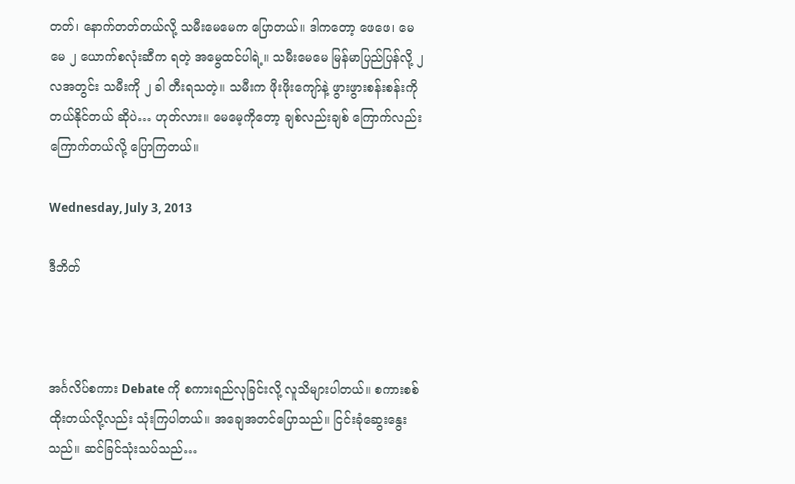တတ်၊ နောက်တတ်တယ်လို့ သမီးမေမေက ပြောတယ်။ ဒါကတော့ ဖေဖေ၊ မေမေ ၂ ယောက်စလုံးဆီက ရတဲ့ အမွေထင်ပါရဲ့။ သမီးမေမေ မြန်မာပြည်ပြန်လို့ ၂ လအတွင်း သမီးကို ၂ ခါ တီးရသတဲ့။ သမီးက ဖိုးဖိုးကျော်နဲ့ ဖွားဖွားစန်းစန်းကို တယ်နိုင်တယ် ဆိုပဲ… ဟုတ်လား။ မေမေ့ကိုတော့ ချစ်လည်းချစ် ကြောက်လည်းကြောက်တယ်လို့ ပြောကြတယ်။

Wednesday, July 3, 2013

ဒီဘိတ်



အင်္ဂလိပ်စကား Debate ကို စကားရည်လုခြင်းလို့ လူသိများပါတယ်။ စကားစစ်ထိုးတယ်လို့လည်း သုံးကြပါတယ်။ အချေအတင်ပြောသည်။ ငြင်းခုံဆွေးနွေးသည်။ ဆင်ခြင်သုံးသပ်သည်…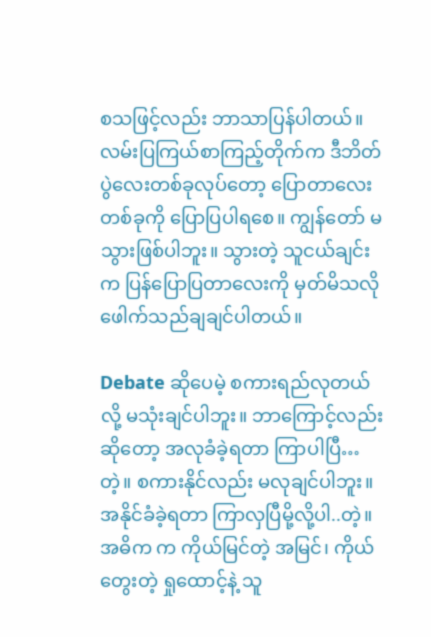စသဖြင့်လည်း ဘာသာပြန်ပါတယ်။ လမ်းပြကြယ်စာကြည့်တိုက်က ဒီဘိတ်ပွဲလေးတစ်ခုလုပ်တော့ ပြောတာလေးတစ်ခုကို ပြောပြပါရစေ။ ကျွန်တော် မသွားဖြစ်ပါဘူး။ သွားတဲ့ သူငယ်ချင်းက ပြန်ပြောပြတာလေးကို မှတ်မိသလို ဖေါက်သည်ချချင်ပါတယ်။

Debate ဆိုပေမဲ့ စကားရည်လုတယ်လို့ မသုံးချင်ပါဘူး။ ဘာကြောင့်လည်းဆိုတော့ အလုခံခဲ့ရတာ ကြာပါပြီ…တဲ့။ စကားနိုင်လည်း မလုချင်ပါဘူး။ အနိုင်ခံခဲ့ရတာ ကြာလှပြီမို့လို့ပါ..တဲ့။ အဓိက က ကိုယ်မြင်တဲ့ အမြင်၊ ကိုယ်တွေးတဲ့ ရှုထောင့်နဲ့ သူ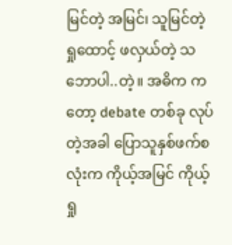မြင်တဲ့ အမြင်၊ သူမြင်တဲ့ရှုထောင့် ဖလှယ်တဲ့ သဘောပါ..တဲ့။ အဓိက ကတော့ debate တစ်ခု လုပ်တဲ့အခါ ပြောသူနှစ်ဖက်စလုံးက ကိုယ့်အမြင် ကိုယ့်ရှု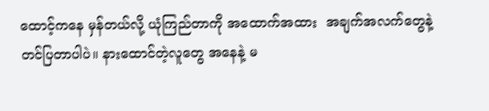ထောင့်ကနေ မှန်တယ်လို့ ယုံကြည်တာကို အထောက်အထား  အချက်အလက်တွေနဲ့ တင်ပြတာပါပဲ။ နားထောင်တဲ့လူတွေ အနေနဲ့ မ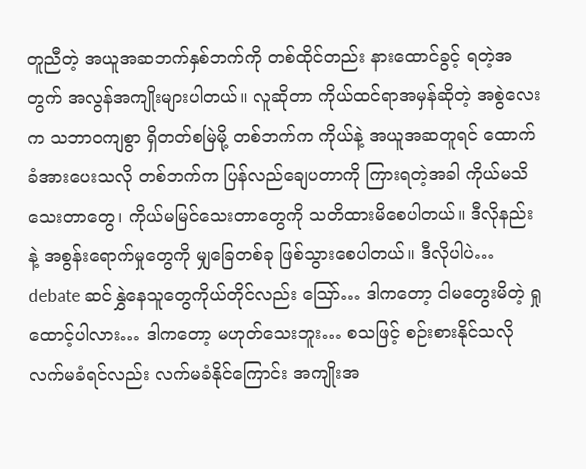တူညီတဲ့ အယူအဆဘက်နှစ်ဘက်ကို တစ်ထိုင်တည်း နားထောင်ခွင့် ရတဲ့အတွက် အလွန်အကျိုးများပါတယ်။ လူဆိုတာ ကိုယ်ထင်ရာအမှန်ဆိုတဲ့ အစွဲလေးက သဘာဝကျစွာ ရှိတတ်စမြဲမို့ တစ်ဘက်က ကိုယ်နဲ့ အယူအဆတူရင် ထောက်ခံအားပေးသလို တစ်ဘက်က ပြန်လည်ချေပတာကို ကြားရတဲ့အခါ ကိုယ်မသိသေးတာတွေ၊ ကိုယ်မမြင်သေးတာတွေကို သတိထားမိစေပါတယ်။ ဒီလိုနည်းနဲ့ အစွန်းရောက်မှုတွေကို မျှခြေတစ်ခု ဖြစ်သွားစေပါတယ်။ ဒီလိုပါပဲ… debate ဆင်နွှဲနေသူတွေကိုယ်တိုင်လည်း သြော်… ဒါကတော့ ငါမတွေးမိတဲ့ ရှုထောင့်ပါလား… ဒါကတော့ မဟုတ်သေးဘူး… စသဖြင့် စဉ်းစားနိုင်သလို လက်မခံရင်လည်း လက်မခံနိုင်ကြောင်း အကျိုးအ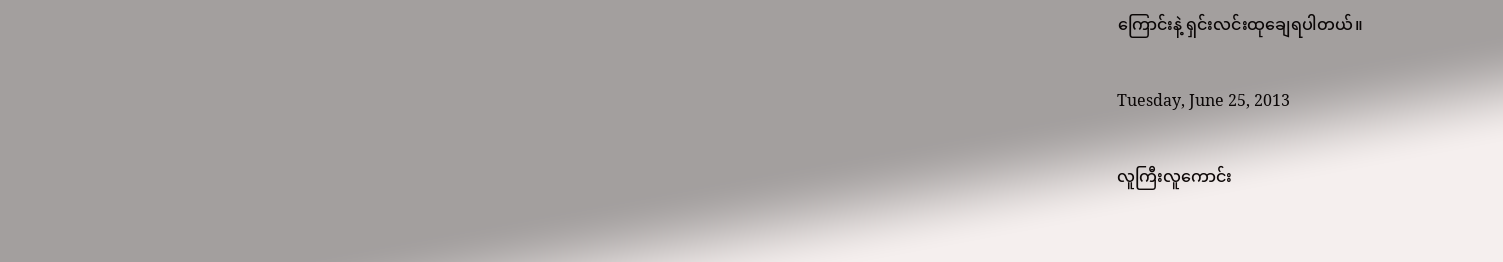ကြောင်းနဲ့ ရှင်းလင်းထုချေရပါတယ်။

Tuesday, June 25, 2013

လူကြီးလူကောင်း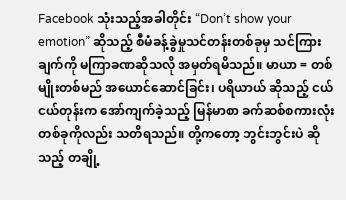Facebook သုံးသည့်အခါတိုင်း “Don’t show your emotion” ဆိုသည့် စီမံခန့်ခွဲမှုသင်တန်းတစ်ခုမှ သင်ကြားချက်ကို မကြာခဏဆိုသလို အမှတ်ရမိသည်။ မာယာ = တစ်မျိုးတစ်မည် အယောင်ဆောင်ခြင်း၊ ပရိယာယ် ဆိုသည့် ငယ်ငယ်တုန်းက အော်ကျက်ခဲ့သည့် မြန်မာစာ ခက်ဆစ်စကားလုံးတစ်ခုကိုလည်း သတိရသည်။ တို့ကတော့ ဘွင်းဘွင်းပဲ ဆိုသည့် တချို့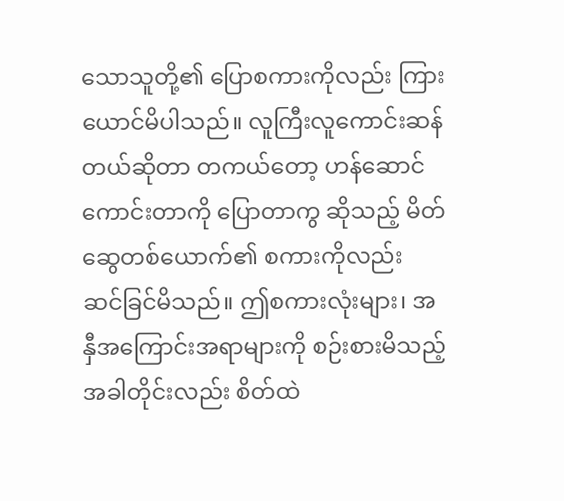သောသူတို့၏ ပြောစကားကိုလည်း ကြားယောင်မိပါသည်။ လူကြီးလူကောင်းဆန်တယ်ဆိုတာ တကယ်တော့ ဟန်ဆောင်ကောင်းတာကို ပြောတာကွ ဆိုသည့် မိတ်ဆွေတစ်ယောက်၏ စကားကိုလည်း ဆင်ခြင်မိသည်။ ဤစကားလုံးများ၊ အနှီအကြောင်းအရာများကို စဉ်းစားမိသည့်အခါတိုင်းလည်း စိတ်ထဲ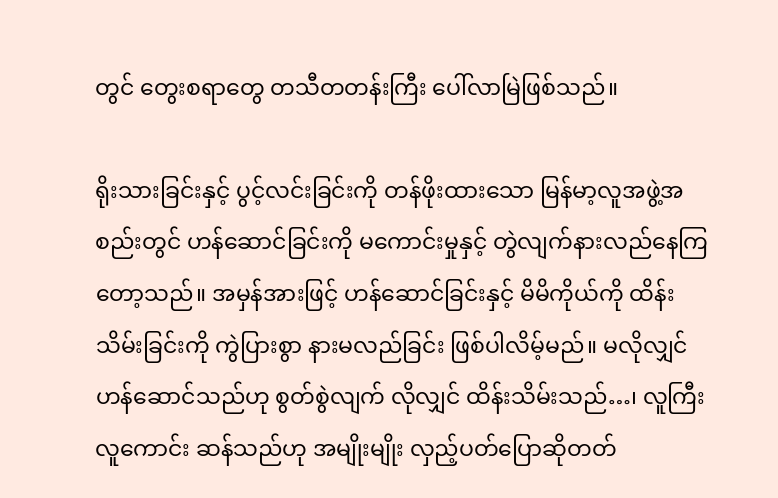တွင် တွေးစရာတွေ တသီတတန်းကြီး ပေါ်လာမြဲဖြစ်သည်။

ရိုးသားခြင်းနှင့် ပွင့်လင်းခြင်းကို တန်ဖိုးထားသော မြန်မာ့လူအဖွဲ့အစည်းတွင် ဟန်ဆောင်ခြင်းကို မကောင်းမှုနှင့် တွဲလျက်နားလည်နေကြတော့သည်။ အမှန်အားဖြင့် ဟန်ဆောင်ခြင်းနှင့် မိမိကိုယ်ကို ထိန်းသိမ်းခြင်းကို ကွဲပြားစွာ နားမလည်ခြင်း ဖြစ်ပါလိမ့်မည်။ မလိုလျှင် ဟန်ဆောင်သည်ဟု စွတ်စွဲလျက် လိုလျှင် ထိန်းသိမ်းသည်…၊ လူကြီးလူကောင်း ဆန်သည်ဟု အမျိုးမျိုး လှည့်ပတ်ပြောဆိုတတ်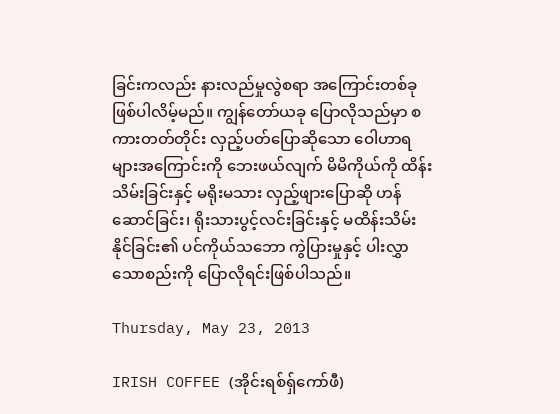ခြင်းကလည်း နားလည်မှုလွဲစရာ အကြောင်းတစ်ခု ဖြစ်ပါလိမ့်မည်။ ကျွန်တော်ယခု ပြောလိုသည်မှာ စကားတတ်တိုင်း လှည့်ပတ်ပြောဆိုသော ဝေါဟာရများအကြောင်းကို ဘေးဖယ်လျက် မိမိကိုယ်ကို ထိန်းသိမ်းခြင်းနှင့် မရိုးမသား လှည့်ဖျားပြောဆို ဟန်ဆောင်ခြင်း၊ ရိုးသားပွင့်လင်းခြင်းနှင့် မထိန်းသိမ်းနိုင်ခြင်း၏ ပင်ကိုယ်သဘော ကွဲပြားမှုနှင့် ပါးလွှာသောစည်းကို ပြောလိုရင်းဖြစ်ပါသည်။

Thursday, May 23, 2013

IRISH COFFEE (အိုင်းရစ်ရှ်ကော်ဖီ)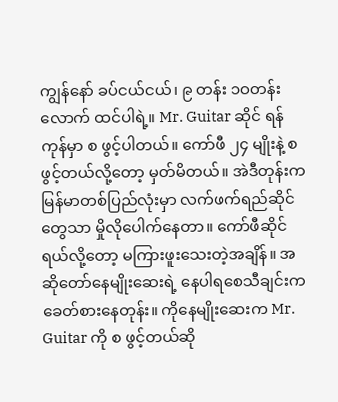ကျွန်နော် ခပ်ငယ်ငယ်၊ ၉ တန်း ၁ဝတန်းလောက် ထင်ပါရဲ့။ Mr. Guitar ဆိုင် ရန်ကုန်မှာ စ ဖွင့်ပါတယ်။ ကော်ဖီ ၂၄ မျိုးနဲ့ စ ဖွင့်တယ်လို့တော့ မှတ်မိတယ်။ အဲဒီတုန်းက မြန်မာတစ်ပြည်လုံးမှာ လက်ဖက်ရည်ဆိုင်တွေသာ မှိုလိုပေါက်နေတာ။ ကော်ဖီဆိုင်ရယ်လို့တော့ မကြားဖူးသေးတဲ့အချိန်။ အဆိုတော်နေမျိုးဆေးရဲ့ နေပါရစေသီချင်းက ခေတ်စားနေတုန်း။ ကိုနေမျိုးဆေးက Mr. Guitar ကို စ ဖွင့်တယ်ဆို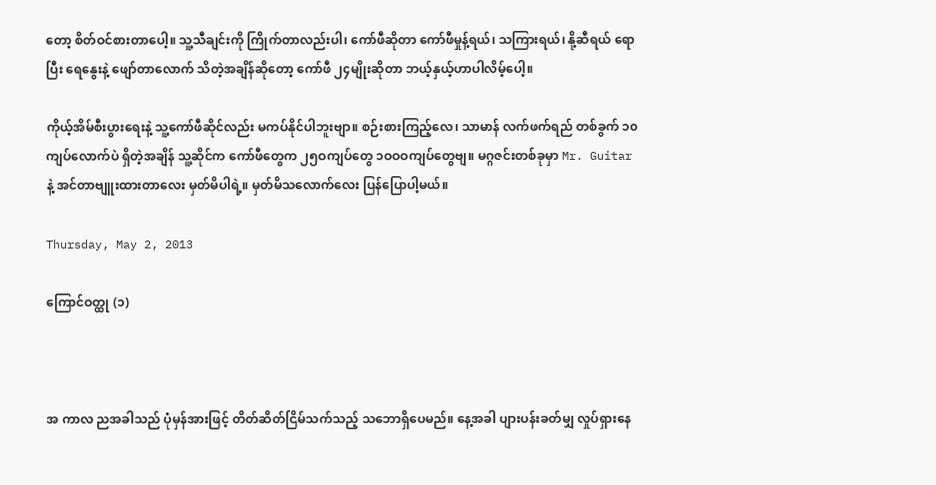တော့ စိတ်ဝင်စားတာပေါ့။ သူ့သီချင်းကို ကြိုက်တာလည်းပါ၊ ကော်ဖီဆိုတာ ကော်ဖီမှုန့်ရယ်၊ သကြားရယ်၊ နို့ဆီရယ် ရောပြီး ရေနွေးနဲ့ ဖျော်တာလောက် သိတဲ့အချိန်ဆိုတော့ ကော်ဖီ ၂၄မျိုးဆိုတာ ဘယ့်နှယ့်ဟာပါလိမ့်ပေါ့။

ကိုယ့်အိမ်စီးပွားရေးနဲ့ သူ့ကော်ဖီဆိုင်လည်း မကပ်နိုင်ပါဘူးဗျာ။ စဉ်းစားကြည့်လေ၊ သာမာန် လက်ဖက်ရည် တစ်ခွက် ၁၀ ကျပ်လောက်ပဲ ရှိတဲ့အချိန် သူ့ဆိုင်က ကော်ဖီတွေက ၂၅ဝကျပ်တွေ ၁ဝဝဝကျပ်တွေဗျ။ မဂ္ဂဇင်းတစ်ခုမှာ Mr. Guitar နဲ့ အင်တာဗျူးထားတာလေး မှတ်မိပါရဲ့။ မှတ်မိသလောက်လေး ပြန်ပြောပါ့မယ်။

Thursday, May 2, 2013

ကြောင်ဝတ္ထု (၁)



အ ကာလ ညအခါသည် ပုံမှန်အားဖြင့် တိတ်ဆိတ်ငြိမ်သက်သည့် သဘောရှိပေမည်။ နေ့အခါ ပျားပန်းခတ်မျှ လှုပ်ရှားနေ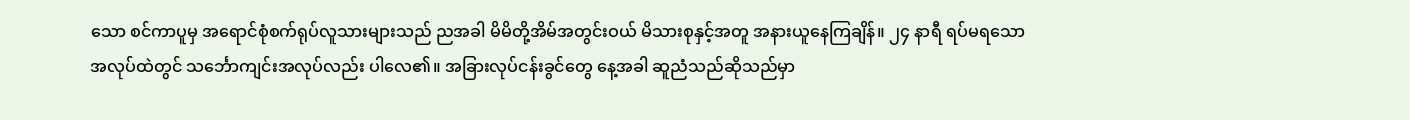သော စင်ကာပူမှ အရောင်စုံစက်ရုပ်လူသားများသည် ညအခါ မိမိတို့အိမ်အတွင်းဝယ် မိသားစုနှင့်အတူ အနားယူနေကြချိန်။ ၂၄ နာရီ ရပ်မရသော အလုပ်ထဲတွင် သင်္ဘောကျင်းအလုပ်လည်း ပါလေ၏။ အခြားလုပ်ငန်းခွင်တွေ နေ့အခါ ဆူညံသည်ဆိုသည်မှာ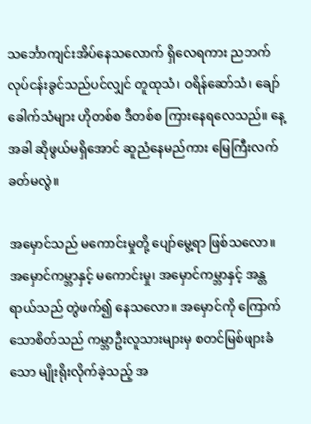သင်္ဘောကျင်းအိပ်နေသလောက် ရှိလေရကား ညဘက် လုပ်ငန်းခွင်သည်ပင်လျှင် တူထုသံ၊ ဝရိန်ဆော်သံ၊ ချော်ခေါက်သံများ ဟိုတစ်စ ဒီတစ်စ ကြားနေရလေသည်။ နေ့အခါ ဆိုဖွယ်မရှိအောင် ဆူညံနေမည်ကား မြေကြီးလက်ခတ်မလွဲ။

အမှောင်သည် မကောင်းမှုတို့ ပျော်မွေ့ရာ ဖြစ်သလော။ အမှောင်ကမ္ဘာနှင့် မကောင်းမှု၊ အမှောင်ကမ္ဘာနှင့် အန္တရာယ်သည် တွဲဖက်၍ နေသလော။ အမှောင်ကို ကြောက်သောစိတ်သည် ကမ္ဘာဦးလူသားများမှ စတင်မြစ်ဖျားခံသော မျိုးရိုးလိုက်ခဲ့သည့် အ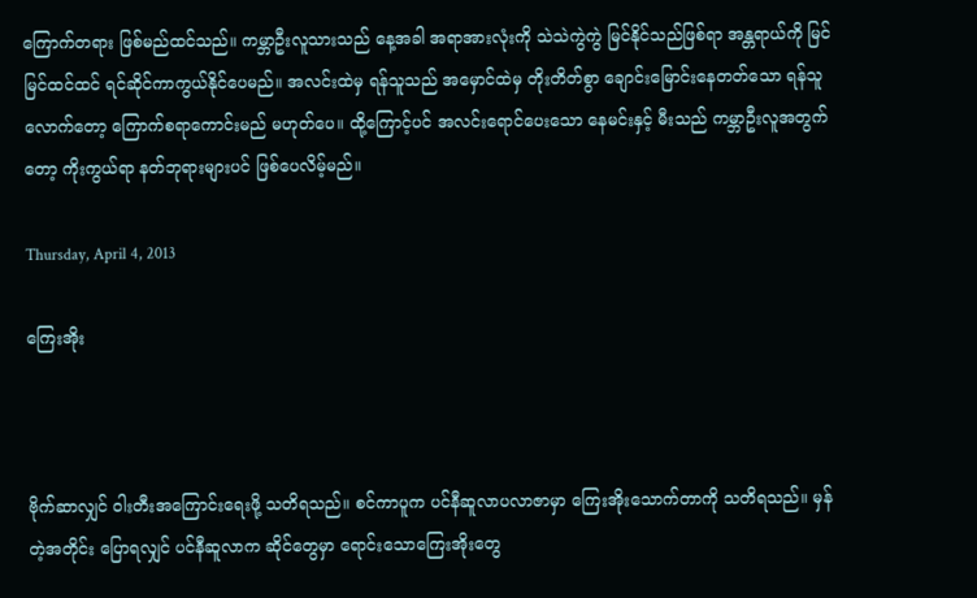ကြောက်တရား ဖြစ်မည်ထင်သည်။ ကမ္ဘာဦးလူသားသည် နေ့အခါ အရာအားလုံးကို သဲသဲကွဲကွဲ မြင်နိုင်သည်ဖြစ်ရာ အန္တရာယ်ကို မြင်မြင်ထင်ထင် ရင်ဆိုင်ကာကွယ်နိုင်ပေမည်။ အလင်းထဲမှ ရန်သူသည် အမှောင်ထဲမှ တိုးတိတ်စွာ ချောင်းမြောင်းနေတတ်သော ရန်သူလောက်တော့ ကြောက်စရာကောင်းမည် မဟုတ်ပေ။ ထို့ကြောင့်ပင် အလင်းရောင်ပေးသော နေမင်းနှင့် မီးသည် ကမ္ဘာဦးလူအတွက်တော့ ကိုးကွယ်ရာ နတ်ဘုရားများပင် ဖြစ်ပေလိမ့်မည်။

Thursday, April 4, 2013

ကြေးအိုး



ဗိုက်ဆာလျှင် ဝါးတီးအကြောင်းရေးဖို့ သတိရသည်။ စင်ကာပူက ပင်နီဆူလာပလာဇာမှာ ကြေးအိုးသောက်တာကို သတိရသည်။ မှန်တဲ့အတိုင်း ပြောရလျှင် ပင်နီဆူလာက ဆိုင်တွေမှာ ရောင်းသောကြေးအိုးတွေ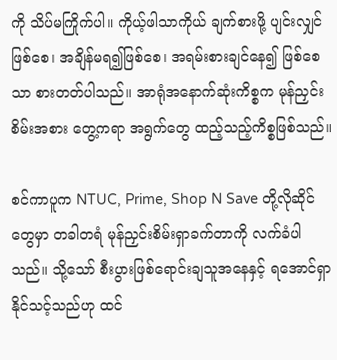ကို သိပ်မကြိုက်ပါ။ ကိုယ့်ဖါသာကိုယ် ချက်စားဖို့ ပျင်းလျှင်ဖြစ်စေ၊ အချိန်မရ၍ဖြစ်စေ၊ အရမ်းစားချင်နေ၍ ဖြစ်စေသာ စားတတ်ပါသည်။ အာရုံအနောက်ဆုံးကိစ္စက မုန်ညှင်းစိမ်းအစား တွေ့ကရာ အရွက်တွေ ထည့်သည့်ကိစ္စဖြစ်သည်။

စင်ကာပူက NTUC, Prime, Shop N Save တို့လိုဆိုင်တွေမှာ တခါတရံ မုန်ညှင်းစိမ်းရှာခက်တာကို လက်ခံပါသည်။ သို့သော် စီးပွားဖြစ်ရောင်းချသူအနေနှင့် ရအောင်ရှာနိုင်သင့်သည်ဟု ထင်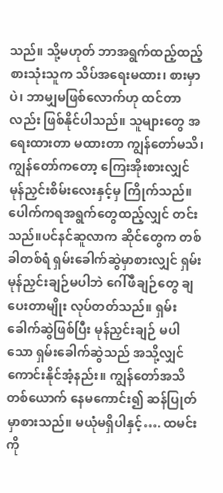သည်။ သို့မဟုတ် ဘာအရွက်ထည့်ထည့် စားသုံးသူက သိပ်အရေးမထား၊ စားမှာပဲ၊ ဘာမျှမဖြစ်လောက်ဟု ထင်တာလည်း ဖြစ်နိုင်ပါသည်။ သူများတွေ အရေးထားတာ မထားတာ ကျွန်တော်မသိ၊ ကျွန်တော်ကတော့ ကြေးအိုးစားလျှင် မုန်ညှင်းစိမ်းလေးနှင့်မှ ကြိုက်သည်။ ပေါက်ကရအရွက်တွေထည့်လျှင် တင်းသည်။ပင်နင်ဆူလာက ဆိုင်တွေက တစ်ခါတစ်ရံ ရှမ်းခေါက်ဆွဲမှာစားလျှင် ရှမ်းမုန်ညှင်းချဉ်မပါဘဲ ဂေါ်ဖီချဉ်တွေ ချပေးတာမျိုး လုပ်တတ်သည်။ ရှမ်းခေါက်ဆွဲဖြစ်ပြီး မုန်ညှင်းချဉ် မပါသော ရှမ်းခေါက်ဆွဲသည် အသို့လျှင် ကောင်းနိုင်အံ့နည်း။ ကျွန်တော်အသိတစ်ယောက် နေမကောင်း၍ ဆန်ပြုတ်မှာစားသည်။ မယုံမရှိပါနှင့်…. ထမင်းကို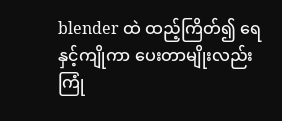blender ထဲ ထည့်ကြိတ်၍ ရေနှင့်ကျိုကာ ပေးတာမျိုးလည်း ကြုံ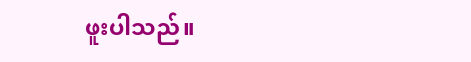ဖူးပါသည်။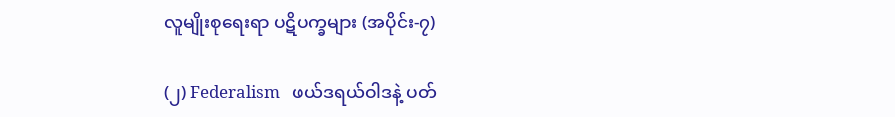လူမျိုးစုရေးရာ ပဋိပက္ခများ (အပိုင်း-၇)

(၂) Federalism   ဖယ်ဒရယ်ဝါဒနဲ့ ပတ်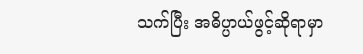သက်ပြီး အဓိပ္ပာယ်ဖွင့်ဆိုရာမှာ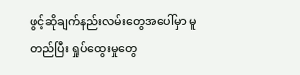ဖွင့်ဆိုချက်နည်းလမ်းတွေအပေါ်မှာ မူတည်ပြီး ရှုပ်ထွေးမှုတွေ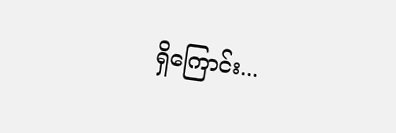ရှိကြောင်း...